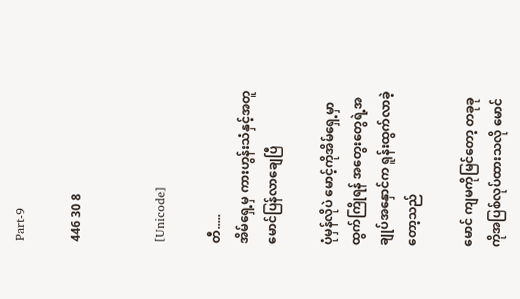Part-9

446 30 8


[Unicode]

တီ.....
အိမ်ရှေ့မှ ကားဟွန်းသံနှင့်အတူ မောင်ပြန်လာချေပြီ

ပုံမှန်လိုပဲ မောင့်ကိုအိမ်ရှေ့မှာ ထွက်ကြိုရန် အတွေးတွေရဲ့အချုပ်အနှောင်က ရူန်းထွက်လာခဲ့တော့သည်

မောင် ကျမကိုမြင်တော့ တခုခုကိုအပြစ်လုပ်ထားသလို မောင်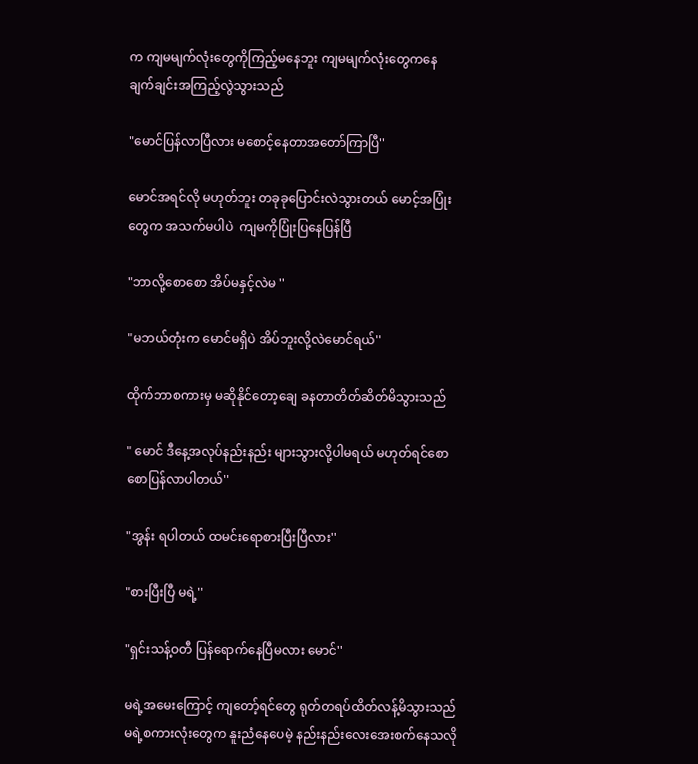က ကျမမျက်လုံးတွေကိုကြည့်မနေဘူး ကျမမျက်လုံးတွေကနေ ချက်ချင်းအကြည့်လွဲသွားသည်

"မောင်ပြန်လာပြီလား မစောင့်နေတာအတော်ကြာပြီ''

မောင်အရင်လို မဟုတ်ဘူး တခုခုပြောင်းလဲသွားတယ် မောင့်အပြုံးတွေက အသက်မပါပဲ  ကျမကိုပြုံးပြနေပြန်ပြီ

"ဘာလို့စောစော အိပ်မနှင့်လဲမ ''

"မဘယ်တုံးက မောင်မရှိပဲ အိပ်ဘူးလို့လဲမောင်ရယ်''

ထိုက်ဘာစကားမှ မဆိုနိုင်တော့ချေ ခနတာတိတ်ဆိတ်မိသွားသည်

" မောင် ဒီနေ့အလုပ်နည်းနည်း များသွားလို့ပါမရယ် မဟုတ်ရင်စောစောပြန်လာပါတယ်''

"အွန်း ရပါတယ် ထမင်းရောစားပြီးပြီလား''

"စားပြီးပြီ မရဲ့''

"ရှင်းသန့်ဝတီ ပြန်ရောက်နေပြီမလား မောင်''

မရဲ့အမေးကြောင့် ကျတော့်ရင်တွေ ရုတ်တရပ်ထိတ်လန့်မိသွားသည် မရဲ့စကားလုံးတွေက နူးညံနေပေမဲ့ နည်းနည်းလေးအေးစက်နေသလို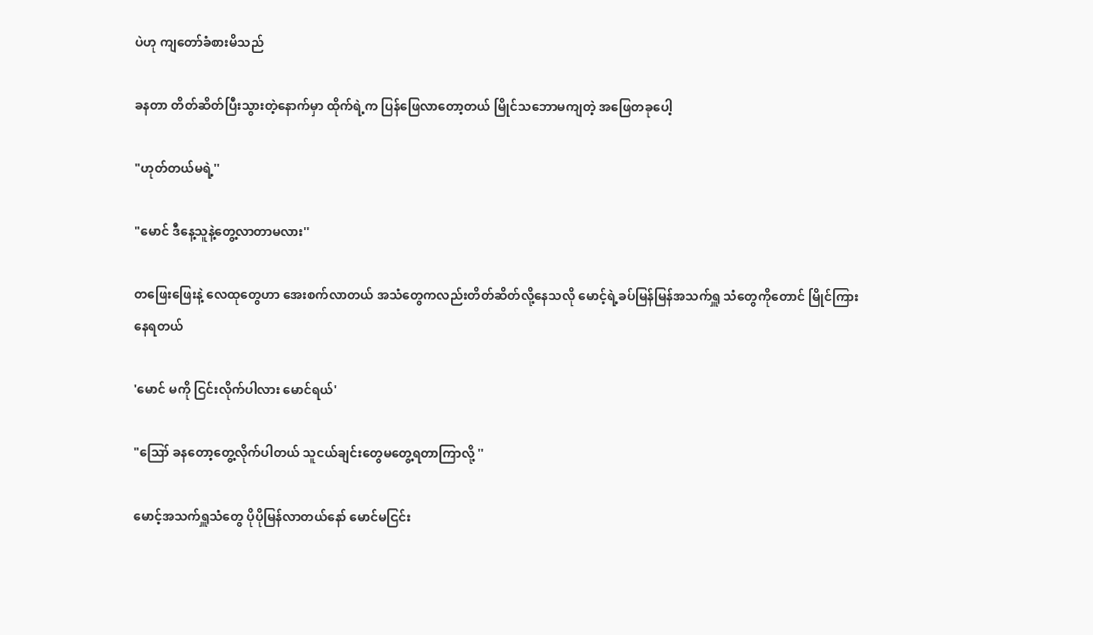ပဲဟု ကျတော်ခံစားမိသည်

ခနတာ တိတ်ဆိတ်ပြီးသွားတဲ့နောက်မှာ ထိုက်ရဲ့က ပြန်ဖြေလာတော့တယ် မြိုင်သဘောမကျတဲ့ အဖြေတခုပေါ့

"ဟုတ်တယ်မရဲ့''

"မောင် ဒီနေ့သူနဲ့တွေ့လာတာမလား''

တဖြေးဖြေးနဲ့ လေထုတွေဟာ အေးစက်လာတယ် အသံတွေကလည်းတိတ်ဆိတ်လို့နေသလို မောင့်ရဲ့ခပ်မြန်မြန်အသက်ရှူ သံတွေကိုတောင် မြိုင်ကြားနေရတယ်

'မောင် မကို ငြင်းလိုက်ပါလား မောင်ရယ်'

"ဪ ခနတော့တွေ့လိုက်ပါတယ် သူငယ်ချင်းတွေမတွေ့ရတာကြာလို့ ''

မောင့်အသက်ရှူသံတွေ ပိုပိုမြန်လာတယ်နော် မောင်မငြင်း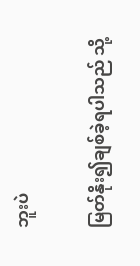ဘူးပဲ

မြတ်နိုး၍ချစ်ခဲ့ရပါသည် သို့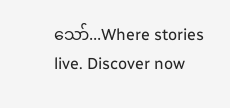သော်...Where stories live. Discover now